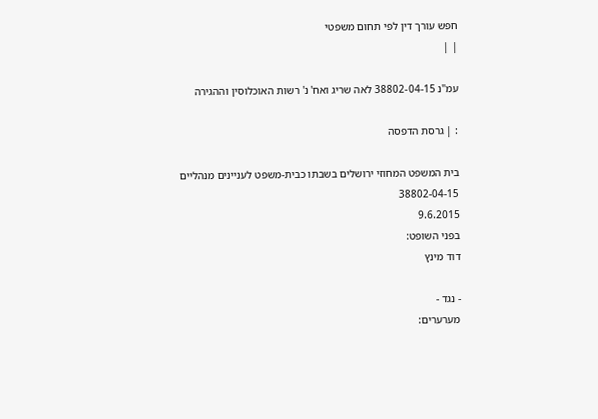חפש עורך דין לפי תחום משפטי
| |

עמ"נ 38802-04-15 לאה שריג ואח' נ' רשות האוכלוסין וההגירה

: | גרסת הדפסה

בית המשפט המחוזי ירושלים בשבתו כבית-משפט לעניינים מנהליים
38802-04-15
9.6.2015
בפני השופט:
דוד מינץ

- נגד -
מערערים: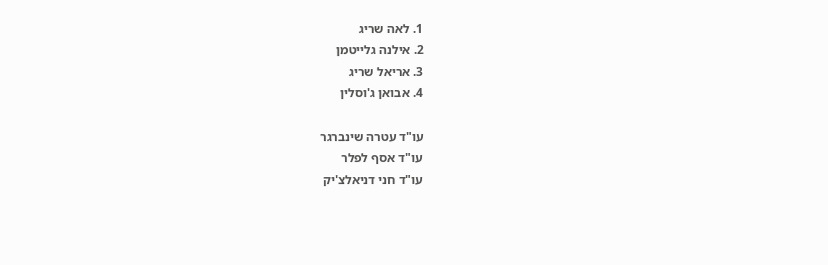1. לאה שריג
2. אילנה גלייטמן
3. אריאל שריג
4. אבואן ג'וסלין

עו"ד עטרה שינברגר
עו"ד אסף לפלר
עו"ד חני דניאלצ'יק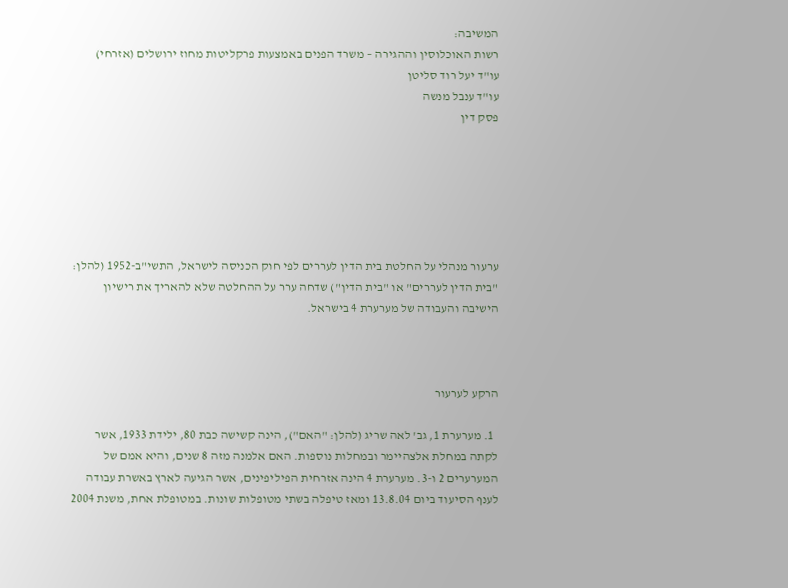המשיבה:
רשות האוכלוסין וההגירה – משרד הפנים באמצעות פרקליטות מחוז ירושלים (אזרחי)
עו"ד יעל רוד סליטן
עו"ד ענבל מנשה
פסק דין






ערעור מנהלי על החלטת בית הדין לעררים לפי חוק הכניסה לישראל, התשי"ב-1952 (להלן: "בית הדין לעררים" או "בית הדין") שדחה ערר על ההחלטה שלא להאריך את רישיון הישיבה והעבודה של מערערת 4 בישראל.



הרקע לערעור

  1. מערערת 1, גב' לאה שריג (להלן: "האם"), הינה קשישה כבת 80, ילידת 1933, אשר לקתה במחלת אלצהיימר ובמחלות נוספות. האם אלמנה מזה 8 שנים, והיא אמם של המערערים 2 ו-3. מערערת 4 הינה אזרחית הפיליפינים, אשר הגיעה לארץ באשרת עבודה לענף הסיעוד ביום 13.8.04 ומאז טיפלה בשתי מטופלות שונות. במטופלת אחת, משנת 2004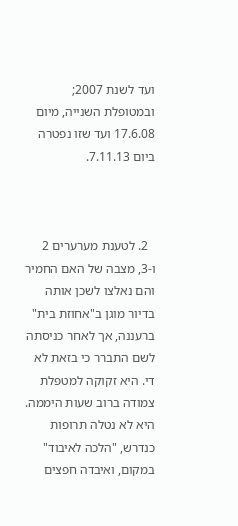ועד לשנת 2007; ובמטופלת השנייה, מיום 17.6.08 ועד שזו נפטרה ביום 7.11.13.



  2. לטענת מערערים 2 ו-3, מצבה של האם החמיר והם נאלצו לשכן אותה בדיור מוגן ב"אחוזת בית" ברעננה, אך לאחר כניסתה לשם התברר כי בזאת לא די. היא זקוקה למטפלת צמודה ברוב שעות היממה. היא לא נטלה תרופות כנדרש, "הלכה לאיבוד" במקום, ואיבדה חפצים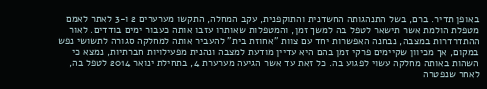באופן תדיר. ברם, בשל התנהגותה החשדנית והתוקפנית, עקב המחלה, התקשו מערערים 2 ו-3 לאתר לאמם מטפלת הולמת אשר תישאר לטפל בה למשך זמן, והמטפלות שאותרו עזבו אותה כעבור ימים בודדים. לאור ההתדרדרות במצבה, נבחנה האפשרות יחד עם צוות "אחוזת בית" להעביר אותה למחלקה סגורה לתשושי נפש במקום, אך מכיוון שקיימים פרקי זמן בהם היא עדיין מודעת למצבה ונהנית מפעילויות חברתיות, נמצא כי השהות באותה מחלקה עשוי לפגוע בה. כל זאת עד אשר הגיעה מערערת 4, בתחילת ינואר 2014 לטפל בה, לאחר שנפטרה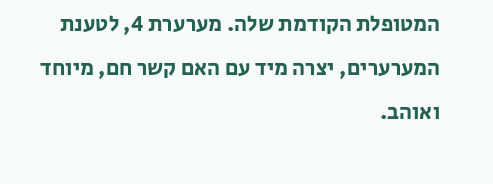המטופלת הקודמת שלה. מערערת 4, לטענת המערערים, יצרה מיד עם האם קשר חם, מיוחד ואוהב.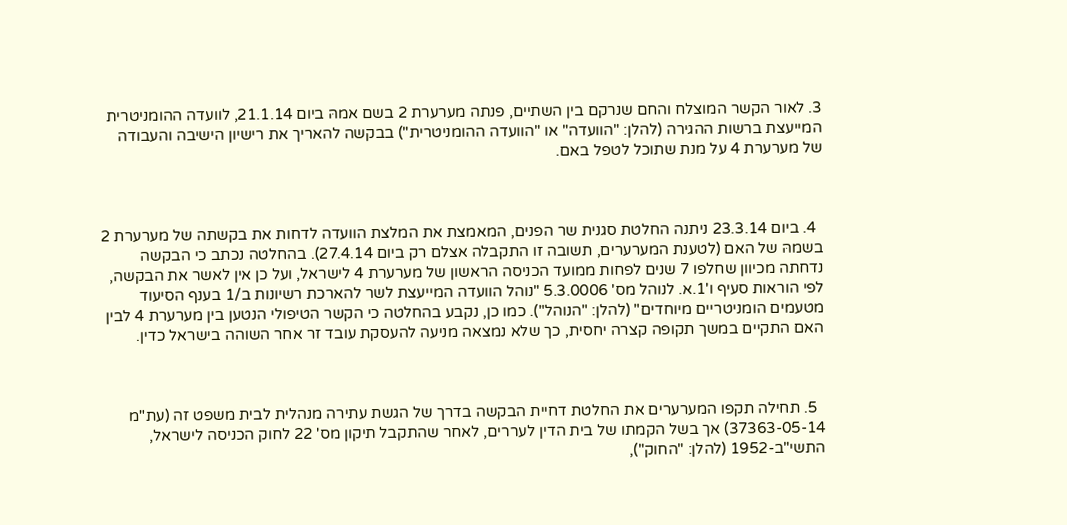3. לאור הקשר המוצלח והחם שנרקם בין השתיים, פנתה מערערת 2 בשם אמהּ ביום 21.1.14, לוועדה ההומניטרית המייעצת ברשות ההגירה (להלן: "הוועדה" או "הוועדה ההומניטרית") בבקשה להאריך את רישיון הישיבה והעבודה של מערערת 4 על מנת שתוכל לטפל באם.



  4. ביום 23.3.14 ניתנה החלטת סגנית שר הפנים, המאמצת את המלצת הוועדה לדחות את בקשתה של מערערת 2 בשמהּ של האם (לטענת המערערים, תשובה זו התקבלה אצלם רק ביום 27.4.14). בהחלטה נכתב כי הבקשה נדחתה מכיוון שחלפו 7 שנים לפחות ממועד הכניסה הראשון של מערערת 4 לישראל, ועל כן אין לאשר את הבקשה, לפי הוראות סעיף ו'1.א. לנוהל מס' 5.3.0006 "נוהל הוועדה המייעצת לשר להארכת רשיונות ב/1 בענף הסיעוד מטעמים הומניטריים מיוחדים" (להלן: "הנוהל"). כמו כן, נקבע בהחלטה כי הקשר הטיפולי הנטען בין מערערת 4 לבין האם התקיים במשך תקופה קצרה יחסית, כך שלא נמצאה מניעה להעסקת עובד זר אחר השוהה בישראל כדין.



  5. תחילה תקפו המערערים את החלטת דחיית הבקשה בדרך של הגשת עתירה מנהלית לבית משפט זה (עת"מ 37363-05-14) אך בשל הקמתו של בית הדין לעררים, לאחר שהתקבל תיקון מס' 22 לחוק הכניסה לישראל, התשי"ב-1952 (להלן: "החוק"),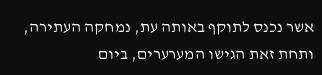אשר נכנס לתוקף באותה עת, נמחקה העתירה, ותחת זאת הגישו המערערים, ביום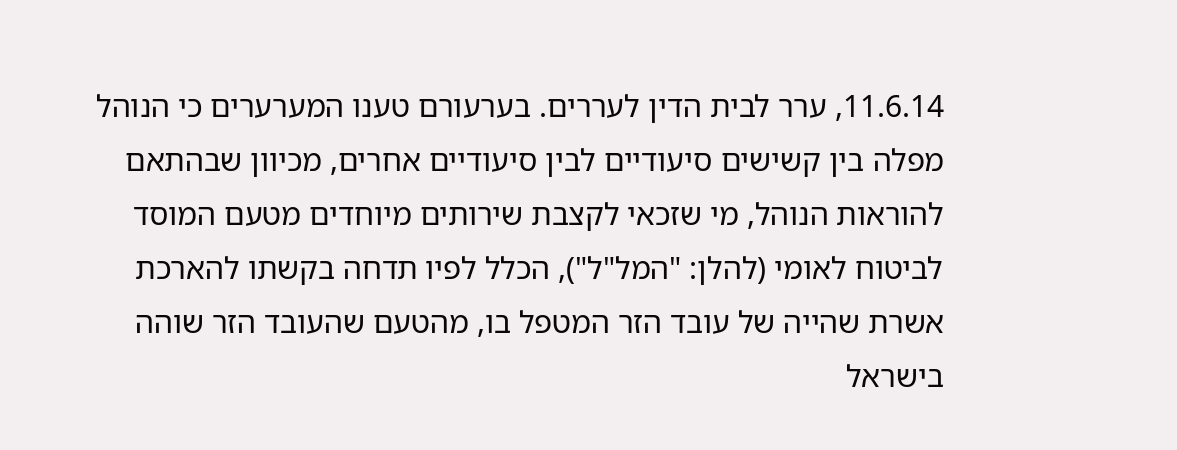11.6.14, ערר לבית הדין לעררים. בערעורם טענו המערערים כי הנוהל מפלה בין קשישים סיעודיים לבין סיעודיים אחרים, מכיוון שבהתאם להוראות הנוהל, מי שזכאי לקצבת שירותים מיוחדים מטעם המוסד לביטוח לאומי (להלן: "המל"ל"), הכלל לפיו תדחה בקשתו להארכת אשרת שהייה של עובד הזר המטפל בו, מהטעם שהעובד הזר שוהה בישראל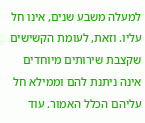למעלה משבע שנים, אינו חל עליו. וזאת, לעומת הקשישים שקצבת שירותים מיוחדים אינה ניתנת להם וממילא חל עליהם הכלל האמור. עוד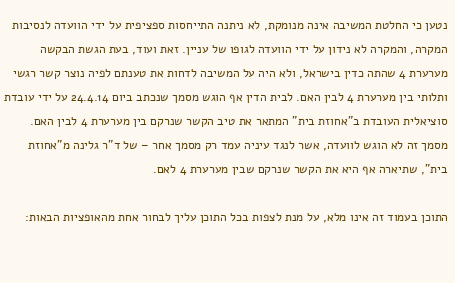נטען כי החלטת המשיבה אינה מנומקת, לא ניתנה התייחסות ספציפית על ידי הוועדה לנסיבות המקרה, והמקרה לא נידון על ידי הוועדה לגופו של עניין. זאת ועוד, בעת הגשת הבקשה מערערת 4 שהתה כדין בישראל, ולא היה על המשיבה לדחות את טענתם לפיה נוצר קשר רגשי ותלותי בין מערערת 4 לבין האם. לבית הדין אף הוגש מסמך שנכתב ביום 24.4.14 על ידי עובדת סוציאלית העובדת ב"אחוזת בית" המתאר את טיב הקשר שנרקם בין מערערת 4 לבין האם. מסמך זה לא הוגש לוועדה, אשר לנגד עיניה עמד רק מסמך אחר – של ד"ר גלינה מ"אחוזת בית", שתיארה אף היא את הקשר שנרקם שבין מערערת 4 לאם.

התוכן בעמוד זה אינו מלא, על מנת לצפות בכל התוכן עליך לבחור אחת מהאופציות הבאות: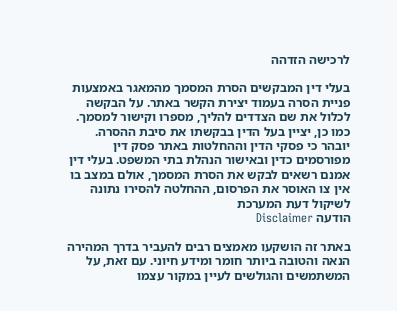לרכישה הזדהה

בעלי דין המבקשים הסרת המסמך מהמאגר באמצעות פניית הסרה בעמוד יצירת הקשר באתר. על הבקשה לכלול את שם הצדדים להליך, מספרו וקישור למסמך. כמו כן, יציין בעל הדין בבקשתו את סיבת ההסרה. יובהר כי פסקי הדין וההחלטות באתר פסק דין מפורסמים כדין ובאישור הנהלת בתי המשפט. בעלי דין אמנם רשאים לבקש את הסרת המסמך, אולם במצב בו אין צו האוסר את הפרסום, ההחלטה להסירו נתונה לשיקול דעת המערכת
הודעה Disclaimer

באתר זה הושקעו מאמצים רבים להעביר בדרך המהירה הנאה והטובה ביותר חומר ומידע חיוני. עם זאת, על המשתמשים והגולשים לעיין במקור עצמו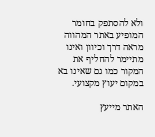ולא להסתפק בחומר המופיע באתר המהווה מראה דרך וכיוון ואינו מתיימר להחליף את המקור כמו גם שאינו בא במקום יעוץ מקצועי.

האתר מייעץ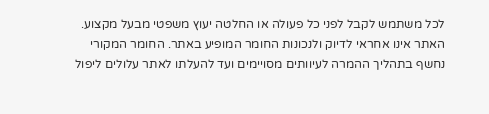לכל משתמש לקבל לפני כל פעולה או החלטה יעוץ משפטי מבעל מקצוע. האתר אינו אחראי לדיוק ולנכונות החומר המופיע באתר. החומר המקורי נחשף בתהליך ההמרה לעיוותים מסויימים ועד להעלתו לאתר עלולים ליפול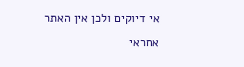אי דיוקים ולכן אין האתר אחראי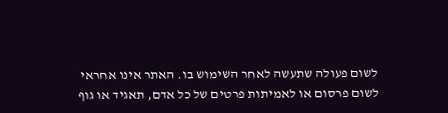לשום פעולה שתעשה לאחר השימוש בו. האתר אינו אחראי לשום פרסום או לאמיתות פרטים של כל אדם, תאגיד או גוף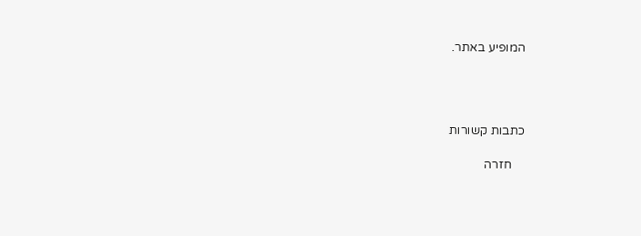המופיע באתר.




כתבות קשורות

    חזרה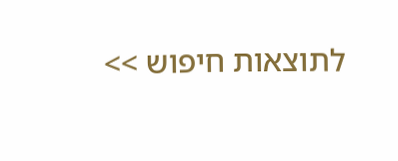לתוצאות חיפוש >>